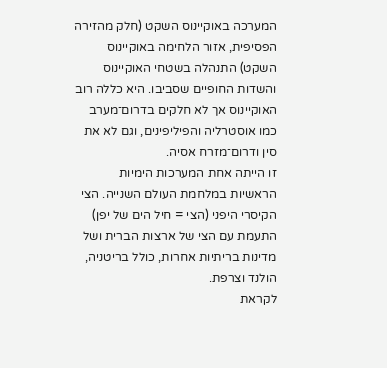המערכה באוקיינוס השקט (חלק מהזירה הפסיפית, אזור הלחימה באוקיינוס השקט) התנהלה בשטחי האוקיינוס והשדות החופיים שסביבו. היא כללה רוב האוקיינוס אך לא חלקים בדרום־מערב כמו אוסטרליה והפיליפינים, וגם לא את סין ודרום־מזרח אסיה.
זו הייתה אחת המערכות הימיות הראשיות במלחמת העולם השנייה. הצי הקיסרי היפני (הצי = חיל הים של יפן) התעמת עם הצי של ארצות הברית ושל מדינות בריתיות אחרות, כולל בריטניה, הולנד וצרפת.
לקראת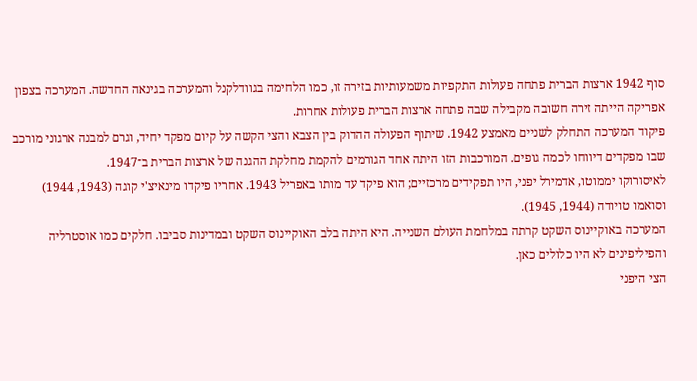סוף 1942 ארצות הברית פתחה פעולות התקפיות משמעותיות בזירה זו, כמו הלחימה בגוודלקנל והמערכה בגינאה החדשה. המערכה בצפון אפריקה הייתה זירה חשובה מקבילה שבה פתחה ארצות הברית פעולות אחרות.
פיקוד המערכה התחלק לשניים מאמצע 1942. שיתוף הפעולה ההדוק בין הצבא והצי הקשה על קיום מפקד יחיד, וגרם למבנה ארגוני מורכב שבו מפקדים דיווחו לכמה גופים. המורכבות הזו היתה אחד הגורמים להקמת מחלקת ההגנה של ארצות הברית ב־1947.
לאיסורוקו יממוטו, אדמירל יפני, היו תפקידים מרכזיים; הוא פיקד עד מותו באפריל 1943. אחריו פיקדו מינאיצ'י קוגה (1943, 1944) וסואמו טויודה (1944, 1945).
המערכה באוקיינוס השקט קרתה במלחמת העולם השנייה. היא היתה בלב האוקיינוס השקט ובמדינות סביבו. חלקים כמו אוסטרליה והפיליפינים לא היו כלולים כאן.
הצי היפני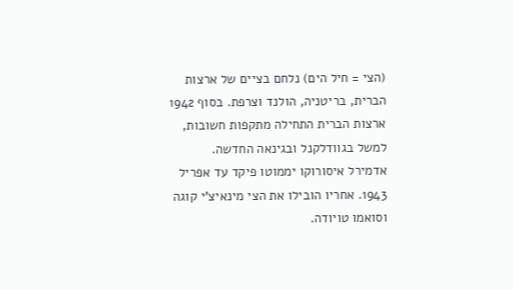(הצי = חיל הים) נלחם בציים של ארצות הברית, בריטניה, הולנד וצרפת. בסוף 1942 ארצות הברית התחילה מתקפות חשובות, למשל בגוודלקנל ובגינאה החדשה.
אדמירל איסורוקו יממוטו פיקד עד אפריל 1943. אחריו הובילו את הצי מינאיצ'י קוגה וסואמו טויודה.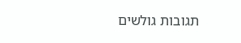תגובות גולשים